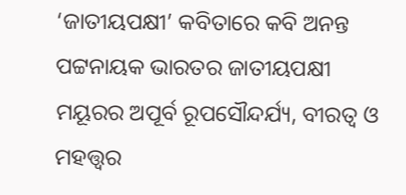‘ଜାତୀୟପକ୍ଷୀ’ କବିତାରେ କବି ଅନନ୍ତ ପଟ୍ଟନାୟକ ଭାରତର ଜାତୀୟପକ୍ଷୀ ମୟୂରର ଅପୂର୍ବ ରୂପସୌନ୍ଦର୍ଯ୍ୟ, ବୀରତ୍ୱ ଓ ମହତ୍ତ୍ୱର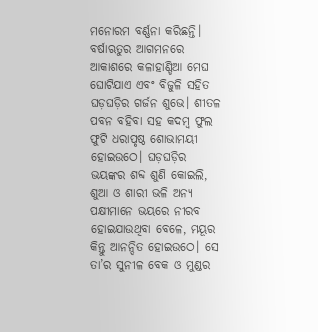ମନୋରମ ବର୍ଣ୍ଣନା କରିଛନ୍ତି। ବର୍ଷାଋତୁର ଆଗମନରେ ଆକାଶରେ କଳାହାଣ୍ଡିଆ ମେଘ ଘୋଟିଯାଏ ଏବଂ ବିଜୁଳି ସହିତ ଘଡ଼ଘଡ଼ିର ଗର୍ଜନ ଶୁଭେ। ଶୀତଳ ପବନ ବହିବା ସହ କଦମ୍ବ ଫୁଲ ଫୁଟି ଧରାପୃଷ୍ଠ ଶୋଭାମୟୀ ହୋଇଉଠେ। ଘଡ଼ଘଡ଼ିର ଭୟଙ୍କର ଶବ୍ଦ ଶୁଣି କୋଇଲି, ଶୁଆ ଓ ଶାରୀ ଭଳି ଅନ୍ୟ ପକ୍ଷୀମାନେ ଭୟରେ ନୀରବ ହୋଇଯାଉଥିବା ବେଳେ, ମୟୂର କିନ୍ତୁ ଆନନ୍ଦିତ ହୋଇଉଠେ। ସେ ତା’ର ସୁନୀଳ ବେକ ଓ ମୁଣ୍ଡର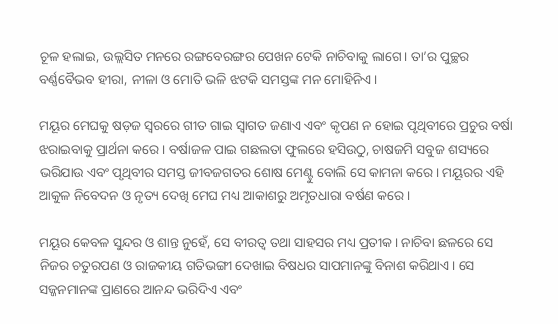ଚୂଳ ହଲାଇ, ଉଲ୍ଲସିତ ମନରେ ରଙ୍ଗବେରଙ୍ଗର ପେଖନ ଟେକି ନାଚିବାକୁ ଲାଗେ। ତା’ର ପୁଚ୍ଛର ବର୍ଣ୍ଣବୈଭବ ହୀରା, ନୀଳା ଓ ମୋତି ଭଳି ଝଟକି ସମସ୍ତଙ୍କ ମନ ମୋହିନିଏ।

ମୟୂର ମେଘକୁ ଷଡ଼ଜ ସ୍ୱରରେ ଗୀତ ଗାଇ ସ୍ୱାଗତ ଜଣାଏ ଏବଂ କୃପଣ ନ ହୋଇ ପୃଥିବୀରେ ପ୍ରଚୁର ବର୍ଷା ଝରାଇବାକୁ ପ୍ରାର୍ଥନା କରେ। ବର୍ଷାଜଳ ପାଇ ଗଛଲତା ଫୁଲରେ ହସିଉଠୁ, ଚାଷଜମି ସବୁଜ ଶସ୍ୟରେ ଭରିଯାଉ ଏବଂ ପୃଥିବୀର ସମସ୍ତ ଜୀବଜଗତର ଶୋଷ ମେଣ୍ଟୁ ବୋଲି ସେ କାମନା କରେ। ମୟୂରର ଏହି ଆକୁଳ ନିବେଦନ ଓ ନୃତ୍ୟ ଦେଖି ମେଘ ମଧ୍ୟ ଆକାଶରୁ ଅମୃତଧାରା ବର୍ଷଣ କରେ।

ମୟୂର କେବଳ ସୁନ୍ଦର ଓ ଶାନ୍ତ ନୁହେଁ, ସେ ବୀରତ୍ୱ ତଥା ସାହସର ମଧ୍ୟ ପ୍ରତୀକ। ନାଚିବା ଛଳରେ ସେ ନିଜର ଚତୁରପଣ ଓ ରାଜକୀୟ ଗତିଭଙ୍ଗୀ ଦେଖାଇ ବିଷଧର ସାପମାନଙ୍କୁ ବିନାଶ କରିଥାଏ। ସେ ସଜ୍ଜନମାନଙ୍କ ପ୍ରାଣରେ ଆନନ୍ଦ ଭରିଦିଏ ଏବଂ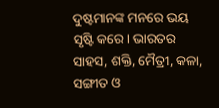ଦୁଷ୍ଟମାନଙ୍କ ମନରେ ଭୟ ସୃଷ୍ଟି କରେ। ଭାରତର ସାହସ, ଶକ୍ତି, ମୈତ୍ରୀ, କଳା, ସଙ୍ଗୀତ ଓ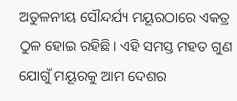ଅତୁଳନୀୟ ସୌନ୍ଦର୍ଯ୍ୟ ମୟୂରଠାରେ ଏକତ୍ର ଠୁଳ ହୋଇ ରହିଛି। ଏହି ସମସ୍ତ ମହତ ଗୁଣ ଯୋଗୁଁ ମୟୂରକୁ ଆମ ଦେଶର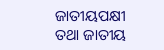ଜାତୀୟପକ୍ଷୀ ତଥା ଜାତୀୟ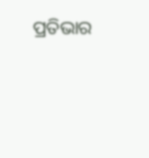ପ୍ରତିଭାର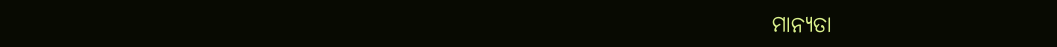ମାନ୍ୟତା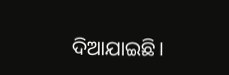ଦିଆଯାଇଛି।